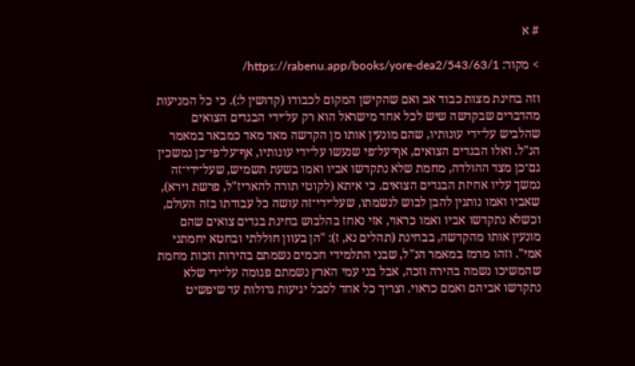# א

> מקור: https://rabenu.app/books/yore-dea2/543/63/1/

וזה בחינת מצות כבוד אב ואם שהקישן המקום לכבודו (קדושין ל:). כי כל המניעות מהדברים שבקדשה שיש לכל אחד מישראל הוא רק על־ידי הבגדים הצואים שהלביש על־ידי עונותיו, שהם מונעין אותו מן הקדשה מאד מאד כמבאר במאמר הנ"ל. ואלו הבגדים הצואים, אף־על־פי שנעשו על־ידי עונותיו, אף־על־פי־כן נמשכין גם־כן מצד ההולדה, מחמת שלא נתקדשו אביו ואמו בשעת תשמיש, שעל־ידי־זה נמשך עליו אחיזת הבגדים הצואים. כי איתא (לקוטי תורה להאריז"ל, פרשת וירא), שאביו ואמו נותנין להבן לבוש לנשמתו, שעל־ידי־זה עושה כל עבודתו בזה העולם, וכשלא נתקדשו אביו ואמו כראוי, אזי נאחז בהלבוש בחינת בגדים צואים שהם מונעין אותו מהקדשה, בבחינת (תהלים נא, ז): "הן בעוון חוללתי ובחטא יחמתני אמי". וזהו מרמז במאמר הנ"ל, שבני התלמידי חכמים נשמתם בהירות וזכות מחמת שהמשיכו נשמה בהירה וזכה, אבל בני עמי הארץ נשמתם פגומה על־ידי שלא נתקדשו אביהם ואמם כראוי. וצריך כל אחד לסבל יגיעות גדולות עד שיפשיט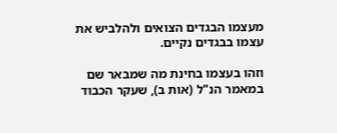מעצמו הבגדים הצואים ולהלביש את עצמו בבגדים נקיים.

וזהו בעצמו בחינת מה שמבאר שם במאמר הנ"ל (אות ב), שעקר הכבוד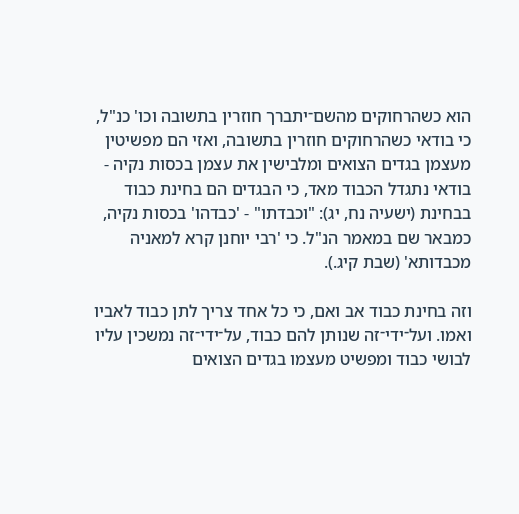הוא כשהרחוקים מהשם־יתברך חוזרין בתשובה וכו' כנ"ל, כי בודאי כשהרחוקים חוזרין בתשובה, ואזי הם מפשיטין מעצמן בגדים הצואים ומלבישין את עצמן בכסות נקיה - בודאי נתגדל הכבוד מאד, כי הבגדים הם בחינת כבוד בבחינת (ישעיה נח, יג): "וכבדתו" - 'כבדהו' בכסות נקיה, כמבאר שם במאמר הנ"ל. כי 'רבי יוחנן קרא למאניה מכבדותא' (שבת קיג.).

וזה בחינת כבוד אב ואם, כי כל אחד צריך לתן כבוד לאביו ואמו. ועל־ידי־זה שנותן להם כבוד, על־ידי־זה נמשכין עליו לבושי כבוד ומפשיט מעצמו בגדים הצואים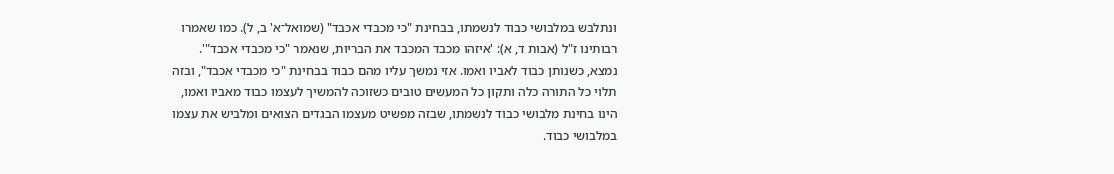ונתלבש במלבושי כבוד לנשמתו, בבחינת "כי מכבדי אכבד" (שמואל־א' ב, ל). כמו שאמרו רבותינו ז"ל (אבות ד, א): 'איזהו מכבד המכבד את הבריות, שנאמר "כי מכבדי אכבד"'. נמצא, כשנותן כבוד לאביו ואמו. אזי נמשך עליו מהם כבוד בבחינת "כי מכבדי אכבד", ובזה תלוי כל התורה כלה ותקון כל המעשים טובים כשזוכה להמשיך לעצמו כבוד מאביו ואמו, הינו בחינת מלבושי כבוד לנשמתו, שבזה מפשיט מעצמו הבגדים הצואים ומלביש את עצמו במלבושי כבוד.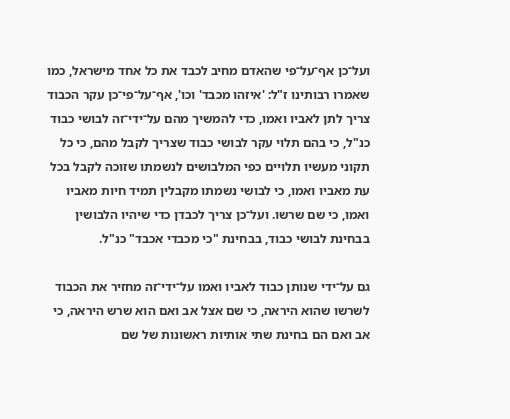ועל־כן אף־על־פי שהאדם מחיב לכבד את כל אחד מישראל, כמו שאמרו רבותינו ז"ל: 'איזהו מכבד' וכו', אף־על־פי־כן עקר הכבוד צריך לתן לאביו ואמו, כדי להמשיך מהם על־ידי־זה לבושי כבוד כנ"ל, כי בהם תלוי עקר לבושי כבוד שצריך לקבל מהם, כי כל תקוני מעשיו תלויים כפי המלבושים לנשמתו שזוכה לקבל בכל עת מאביו ואמו, כי לבושי נשמתו מקבלין תמיד חיות מאביו ואמו, כי שם שרשו. ועל־כן צריך לכבדן כדי שיהיו הלבושין בבחינת לבושי כבוד, בבחינת "כי מכבדי אכבד" כנ"ל.

גם על־ידי שנותן כבוד לאביו ואמו על־ידי־זה מחזיר את הכבוד לשרשו שהוא היראה, כי שם אצל אב ואם הוא שרש היראה, כי אב ואם הם בחינת שתי אותיות ראשונות של שם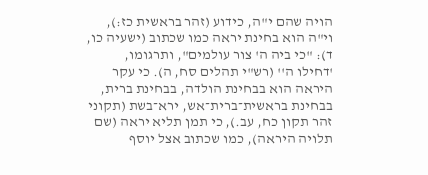הויה שהם י"ה, כידוע (זהר בראשית כז:), וי"ה הוא בחינת יראה כמו שכתוב (ישעיה כו, ד): "כי ביה ה' צור עולמים", ותרגומו, 'דחילו ה'' (רש"י תהלים סח, ה). כי עקר היראה הוא בבחינת הולדה, בבחינת ברית, בבחינת בראשית־ברית־אש, ירא־בשת (תקוני זהר תקון כח, עב.), כי תמן תליא יראה (שם תלויה היראה), כמו שכתוב אצל יוסף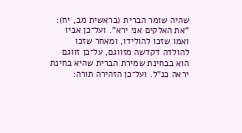שהיה שומר הברית (בראשית מב, יח): "את האלקים אני ירא". ועל־כן אביו ואמו שזכו להולידו, ומאחר שזכו להולדה דקדשה מזווגם, על־כן זווגם הוא בבחינת שמירת הברית שהיא בחינת יראה כנ"ל. ועל־כן הזהירה תורה: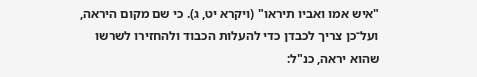"איש אמו ואביו תיראו" (ויקרא יט, ג). כי שם מקום היראה, ועל־כן צריך לכבדן כדי להעלות הכבוד ולהחזירו לשרשו שהוא יראה, כנ"ל: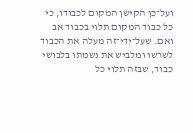ועל־כן הקישן המקום לכבודו, כי כל כבוד המקום תלוי בכבוד אב ואם. שעל־ידי־זה מעלה את הכבוד לשרשו ומלביש את נשמתו בלבושי כבוד, שבזה תלוי כל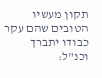תקון מעשיו הטובים שהם עקר כבודו יתברך וכנ"ל: